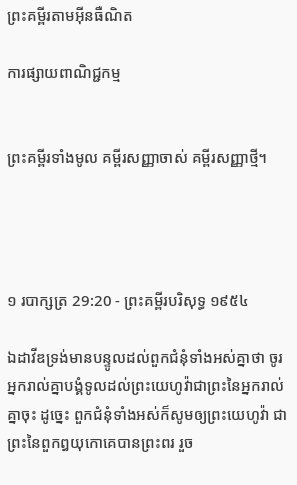ព្រះគម្ពីរតាមអ៊ីនធឺណិត

ការផ្សាយពាណិជ្ជកម្ម


ព្រះគម្ពីរទាំងមូល គម្ពីរសញ្ញាចាស់ គម្ពីរសញ្ញាថ្មី។




១ របា‌ក្សត្រ 29:20 - ព្រះគម្ពីរបរិសុទ្ធ ១៩៥៤

ឯដាវីឌទ្រង់មានបន្ទូលដល់ពួកជំនុំទាំងអស់គ្នាថា ចូរអ្នករាល់គ្នាបង្គំទូលដល់ព្រះ‌យេហូវ៉ាជាព្រះនៃអ្នករាល់គ្នាចុះ ដូច្នេះ ពួកជំនុំទាំងអស់ក៏សូមឲ្យព្រះ‌យេហូវ៉ា ជាព្រះនៃពួកឰយុកោគេបានព្រះ‌ពរ រួច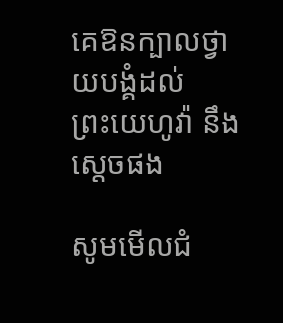គេឱនក្បាលថ្វាយ‌បង្គំដល់ព្រះ‌យេហូវ៉ា នឹងស្តេចផង

សូមមើលជំ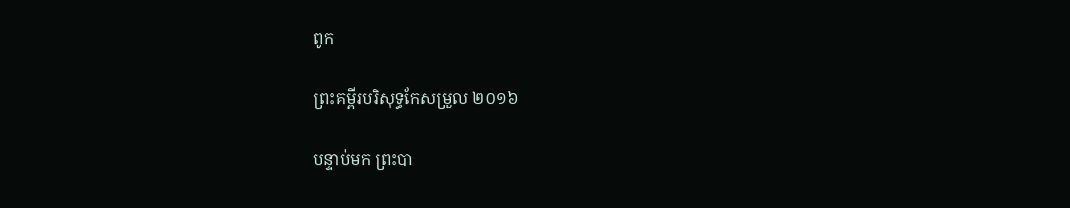ពូក

ព្រះគម្ពីរបរិសុទ្ធកែសម្រួល ២០១៦

បន្ទាប់មក ព្រះបា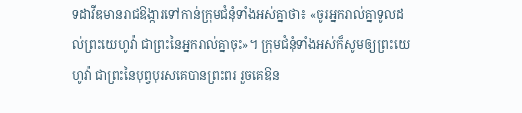ទដាវីឌមានរាជ‌ឱង្ការទៅកាន់ក្រុមជំនុំទាំងអស់គ្នាថា៖ «ចូរអ្នករាល់គ្នាទូលដល់ព្រះ‌យេហូវ៉ា ជាព្រះនៃអ្នករាល់គ្នាចុះ»។ ក្រុមជំនុំទាំងអស់ក៏សូមឲ្យព្រះ‌យេហូវ៉ា ជាព្រះនៃបុព្វ‌បុរសគេបានព្រះ‌ពរ រួចគេឱន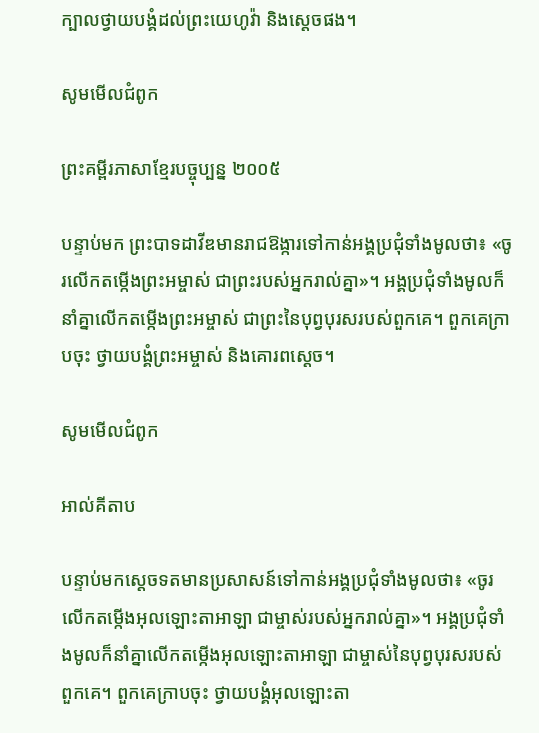ក្បាលថ្វាយបង្គំដល់ព្រះ‌យេហូវ៉ា និងស្តេចផង។

សូមមើលជំពូក

ព្រះគម្ពីរភាសាខ្មែរបច្ចុប្បន្ន ២០០៥

បន្ទាប់មក ព្រះ‌បាទដាវីឌមានរាជ‌ឱង្ការទៅកាន់អង្គប្រជុំទាំងមូលថា៖ «ចូរលើកតម្កើងព្រះ‌អម្ចាស់ ជាព្រះរបស់អ្នករាល់គ្នា»។ អង្គប្រជុំទាំងមូលក៏នាំគ្នាលើកតម្កើងព្រះ‌អម្ចាស់ ជាព្រះនៃបុព្វបុរសរបស់ពួកគេ។ ពួកគេក្រាបចុះ ថ្វាយ‌បង្គំព្រះ‌អម្ចាស់ និងគោរពស្ដេច។

សូមមើលជំពូក

អាល់គីតាប

បន្ទាប់មកស្តេចទតមានប្រសាសន៍ទៅកាន់អង្គប្រជុំទាំងមូលថា៖ «ចូរលើកតម្កើងអុលឡោះ‌តាអាឡា ជាម្ចាស់របស់អ្នករាល់គ្នា»។ អង្គប្រជុំទាំងមូលក៏នាំគ្នាលើកតម្កើងអុលឡោះ‌តាអាឡា ជាម្ចាស់នៃបុព្វ‌បុរសរបស់ពួកគេ។ ពួកគេក្រាបចុះ ថ្វាយ‌បង្គំអុលឡោះ‌តា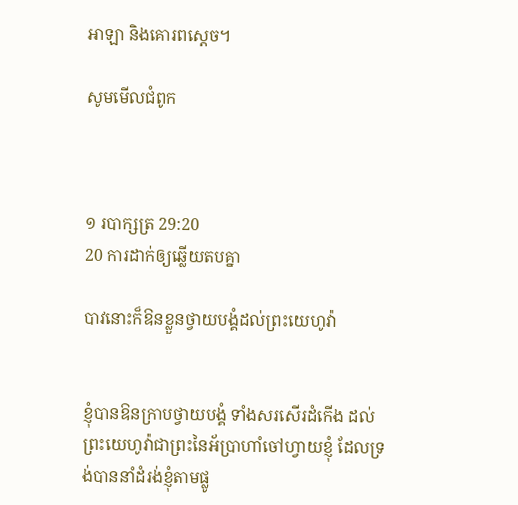អាឡា និងគោរពស្តេច។

សូមមើលជំពូក



១ របា‌ក្សត្រ 29:20
20 ការដាក់ឲ្យឆ្លើយតបគ្នា

បាវនោះក៏ឱនខ្លួនថ្វាយ‌បង្គំដល់ព្រះ‌យេហូវ៉ា


ខ្ញុំបានឱនក្រាបថ្វាយ‌បង្គំ ទាំងសរសើរដំកើង ដល់ព្រះ‌យេហូវ៉ាជាព្រះនៃអ័ប្រា‌ហាំចៅហ្វាយខ្ញុំ ដែលទ្រង់បាននាំដំរង់ខ្ញុំតាមផ្លូ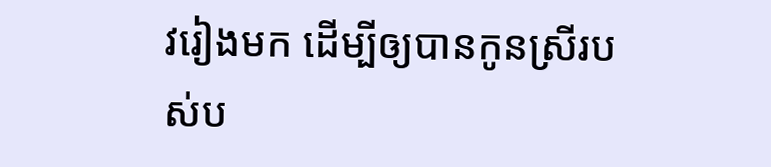វរៀងមក ដើម្បីឲ្យបានកូនស្រីរបស់ប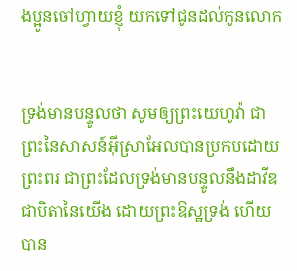ងប្អូនចៅហ្វាយខ្ញុំ យកទៅជូនដល់កូនលោក


ទ្រង់មានបន្ទូលថា សូមឲ្យព្រះ‌យេហូវ៉ា ជាព្រះនៃសាសន៍អ៊ីស្រាអែលបានប្រកបដោយព្រះ‌ពរ ជាព្រះដែលទ្រង់មានបន្ទូលនឹងដាវីឌ ជាបិតានៃយើង ដោយព្រះ‌ឱស្ឋទ្រង់ ហើយបាន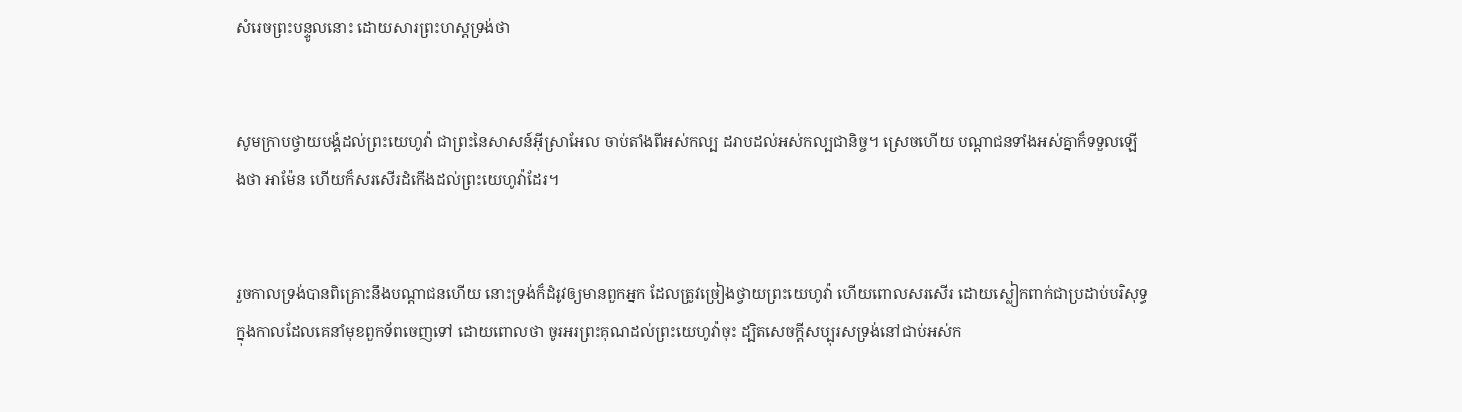សំរេចព្រះ‌បន្ទូលនោះ ដោយ‌សារព្រះ‌ហស្តទ្រង់ថា


សូមក្រាបថ្វាយ‌បង្គំដល់ព្រះ‌យេហូវ៉ា ជាព្រះនៃសាសន៍អ៊ីស្រាអែល ចាប់តាំងពីអស់‌កល្ប ដរាបដល់អស់‌កល្បជានិច្ច។ ស្រេចហើយ បណ្តាជនទាំងអស់គ្នាក៏ទទួលឡើងថា អាម៉ែន ហើយក៏សរសើរដំកើងដល់ព្រះ‌យេហូវ៉ាដែរ។


រួចកាលទ្រង់បានពិគ្រោះនឹងបណ្តាជនហើយ នោះទ្រង់ក៏ដំរូវឲ្យមានពួកអ្នក ដែលត្រូវច្រៀងថ្វាយព្រះ‌យេហូវ៉ា ហើយពោលសរសើរ ដោយស្លៀក‌ពាក់ជាប្រដាប់បរិសុទ្ធ ក្នុងកាលដែលគេនាំមុខពួកទ័ពចេញទៅ ដោយពោលថា ចូរអរព្រះ‌គុណដល់ព្រះ‌យេហូវ៉ាចុះ ដ្បិតសេចក្ដីសប្បុរសទ្រង់នៅជាប់អស់‌ក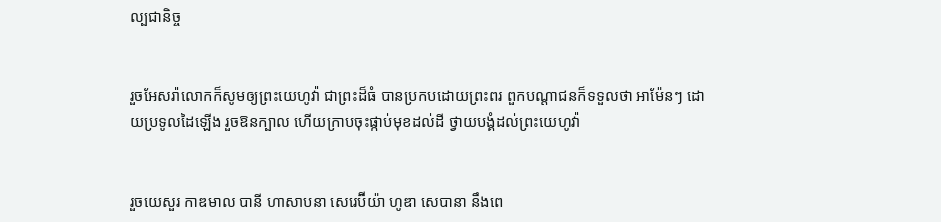ល្បជានិច្ច


រួចអែសរ៉ាលោកក៏សូមឲ្យព្រះ‌យេហូវ៉ា ជាព្រះដ៏ធំ បានប្រកបដោយព្រះ‌ពរ ពួកបណ្តាជនក៏ទទួលថា អាម៉ែនៗ ដោយប្រទូលដៃឡើង រួចឱនក្បាល ហើយក្រាបចុះផ្កាប់មុខដល់ដី ថ្វាយ‌បង្គំដល់ព្រះ‌យេហូវ៉ា


រួចយេសួរ កាឌមាល បានី ហាសាបនា សេរេ‌ប៊ីយ៉ា ហូឌា សេបានា នឹងពេ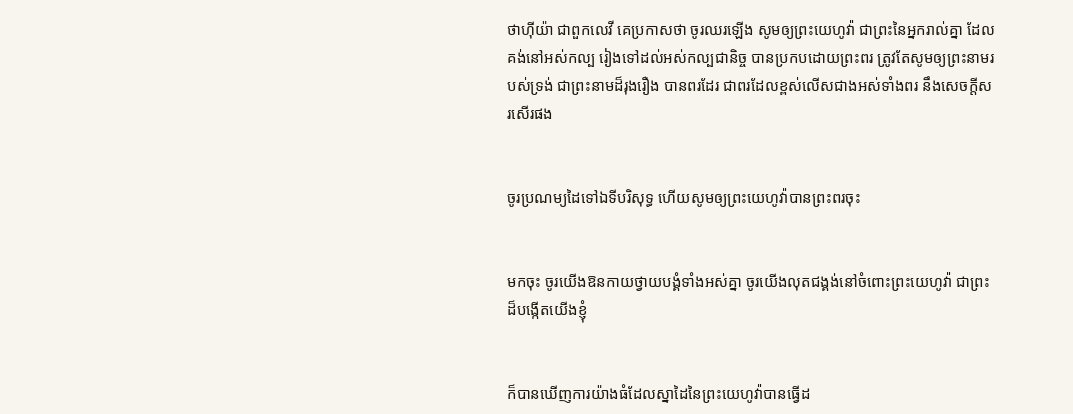ថា‌ហ៊ីយ៉ា ជាពួកលេវី គេប្រកាសថា ចូរឈរឡើង សូមឲ្យព្រះ‌យេហូវ៉ា ជាព្រះនៃអ្នករាល់គ្នា ដែលគង់នៅអស់‌កល្ប រៀងទៅដល់អស់‌កល្ប‌ជានិច្ច បានប្រកបដោយព្រះ‌ពរ ត្រូវតែសូមឲ្យព្រះ‌នាមរបស់ទ្រង់ ជាព្រះ‌នាមដ៏រុងរឿង បានពរដែរ ជាពរដែលខ្ពស់លើសជាងអស់ទាំងពរ នឹងសេចក្ដីសរសើរផង


ចូរប្រណម្យដៃទៅឯទីបរិសុទ្ធ ហើយសូមឲ្យព្រះ‌យេហូវ៉ាបានព្រះ‌ពរចុះ


មកចុះ ចូរយើងឱនកាយថ្វាយ‌បង្គំទាំងអស់គ្នា ចូរយើងលុតជង្គង់នៅចំពោះព្រះ‌យេហូវ៉ា ជាព្រះដ៏បង្កើតយើងខ្ញុំ


ក៏បានឃើញការយ៉ាងធំដែលស្នាដៃនៃព្រះ‌យេហូវ៉ាបានធ្វើដ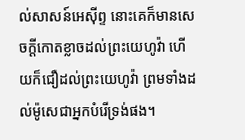ល់សាសន៍អេស៊ីព្ទ នោះគេក៏មានសេចក្ដីកោត‌ខ្លាចដល់ព្រះ‌យេហូវ៉ា ហើយក៏ជឿដល់ព្រះ‌យេហូវ៉ា ព្រមទាំងដល់ម៉ូសេជាអ្នកបំរើទ្រង់ផង។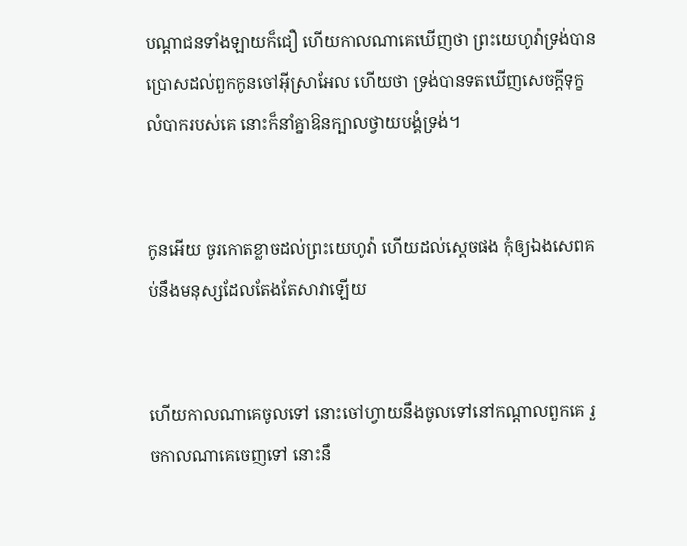បណ្តាជនទាំង‌ឡាយក៏ជឿ ហើយកាលណាគេឃើញថា ព្រះ‌យេហូវ៉ាទ្រង់បានប្រោសដល់ពួកកូនចៅអ៊ីស្រាអែល ហើយថា ទ្រង់បានទតឃើញសេចក្ដីទុក្ខលំបាករបស់គេ នោះក៏នាំគ្នាឱនក្បាលថ្វាយ‌បង្គំទ្រង់។


កូនអើយ ចូរកោត‌ខ្លាចដល់ព្រះ‌យេហូវ៉ា ហើយដល់ស្តេចផង កុំឲ្យឯងសេព‌គប់នឹងមនុស្សដែលតែង‌តែសាវាឡើយ


ហើយកាលណាគេចូលទៅ នោះចៅហ្វាយនឹងចូលទៅនៅកណ្តាលពួកគេ រួចកាលណាគេចេញទៅ នោះនឹ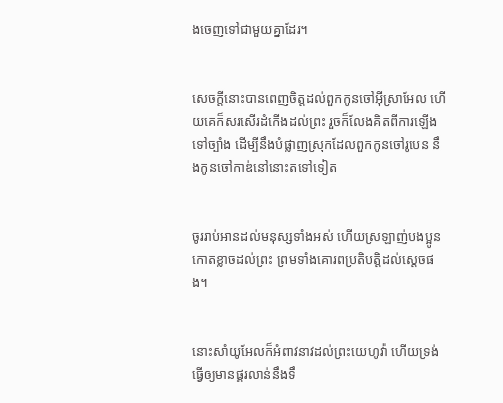ងចេញទៅជាមួយគ្នាដែរ។


សេចក្ដីនោះបានពេញចិត្តដល់ពួកកូនចៅអ៊ីស្រាអែល ហើយគេក៏សរសើរដំកើងដល់ព្រះ រួចក៏លែងគិតពីការឡើងទៅច្បាំង ដើម្បីនឹងបំផ្លាញស្រុកដែលពួកកូនចៅរូបេន នឹងកូនចៅកាឌ់នៅនោះតទៅទៀត


ចូររាប់អានដល់មនុស្សទាំងអស់ ហើយស្រឡាញ់បងប្អូន កោត‌ខ្លាចដល់ព្រះ ព្រមទាំងគោរពប្រតិ‌បត្តិដល់ស្តេចផង។


នោះសាំយូ‌អែលក៏អំពាវ‌នាវដល់ព្រះ‌យេហូវ៉ា ហើយទ្រង់ធ្វើឲ្យមានផ្គរ‌លាន់នឹងទឹ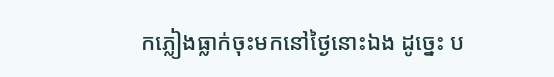កភ្លៀងធ្លាក់ចុះមកនៅថ្ងៃនោះឯង ដូច្នេះ ប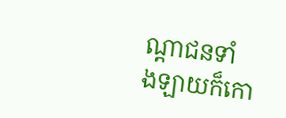ណ្តាជនទាំង‌ឡាយក៏កោ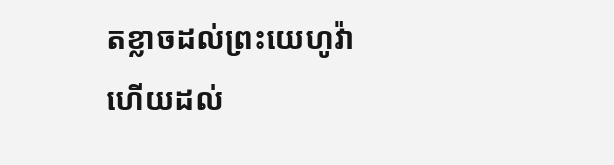ត‌ខ្លាចដល់ព្រះ‌យេហូវ៉ា ហើយដល់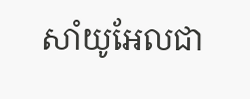សាំយូ‌អែលជា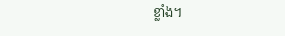ខ្លាំង។